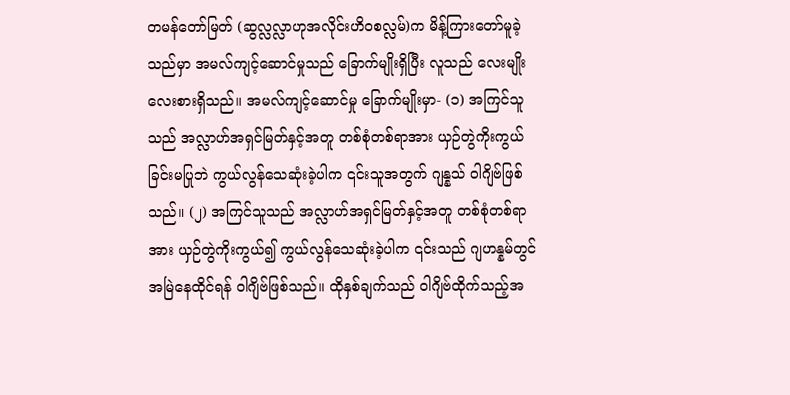တမန်တော်မြတ် (ဆွလ္လလ္လာဟုအလိုင်းဟိဝစလ္လမ်)က မိန့်ကြားတော်မူခဲ့သည်မှာ အမလ်ကျင့်ဆောင်မှုသည် ခြောက်မျိုးရှိပြီး လူသည် လေးမျိုးလေးစားရှိသည်။ အမလ်ကျင့်ဆောင်မှု ခြောက်မျိုးမှာ- (၁) အကြင်သူသည် အလ္လာဟ်အရှင်မြတ်နှင့်အတူ တစ်စုံတစ်ရာအား ယှဉ်တွဲကိုးကွယ်ခြင်းမပြုဘဲ ကွယ်လွန်သေဆုံးခဲ့ပါက ၎င်းသူအတွက် ဂျန္နသ် ဝါဂျိဗ်ဖြစ်သည်။ (၂) အကြင်သူသည် အလ္လာဟ်အရှင်မြတ်နှင့်အတူ တစ်စုံတစ်ရာအား ယှဉ်တွဲကိုးကွယ်၍ ကွယ်လွန်သေဆုံးခဲ့ပါက ၎င်းသည် ဂျဟန္နမ်တွင်အမြဲနေထိုင်ရန် ဝါဂျိဗ်ဖြစ်သည်။ ထိုနှစ်ချက်သည် ဝါဂျိဗ်ထိုက်သည့်အ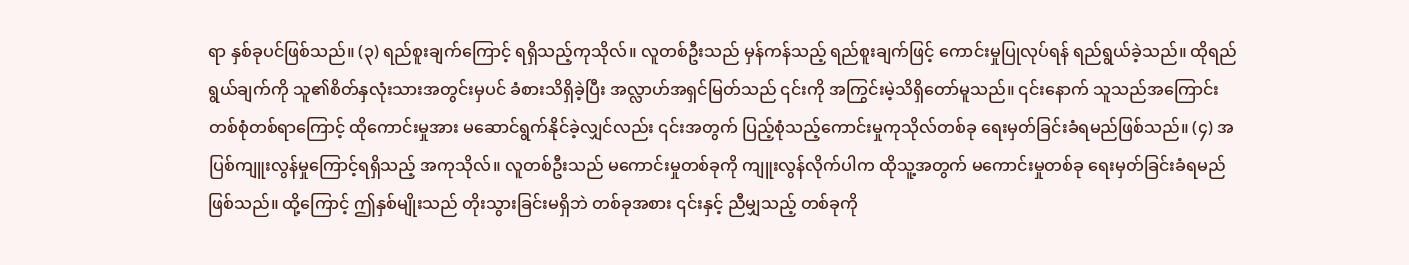ရာ နှစ်ခုပင်ဖြစ်သည်။ (၃) ရည်စူးချက်ကြောင့် ရရှိသည့်ကုသိုလ်။ လူတစ်ဦးသည် မှန်ကန်သည့် ရည်စူးချက်ဖြင့် ကောင်းမှုပြုလုပ်ရန် ရည်ရွယ်ခဲ့သည်။ ထိုရည်ရွယ်ချက်ကို သူ၏စိတ်နှလုံးသားအတွင်းမှပင် ခံစားသိရှိခဲ့ပြီး အလ္လာဟ်အရှင်မြတ်သည် ၎င်းကို အကြွင်းမဲ့သိရှိတော်မူသည်။ ၎င်းနောက် သူသည်အကြောင်းတစ်စုံတစ်ရာကြောင့် ထိုကောင်းမှုအား မဆောင်ရွက်နိုင်ခဲ့လျှင်လည်း ၎င်းအတွက် ပြည့်စုံသည့်ကောင်းမှုကုသိုလ်တစ်ခု ရေးမှတ်ခြင်းခံရမည်ဖြစ်သည်။ (၄) အပြစ်ကျူးလွန်မှုကြောင့်ရရှိသည့် အကုသိုလ်။ လူတစ်ဦးသည် မကောင်းမှုတစ်ခုကို ကျူးလွန်လိုက်ပါက ထိုသူ့အတွက် မကောင်းမှုတစ်ခု ရေးမှတ်ခြင်းခံရမည်ဖြစ်သည်။ ထို့ကြောင့် ဤနှစ်မျိုးသည် တိုးသွားခြင်းမရှိဘဲ တစ်ခုအစား ၎င်းနှင့် ညီမျှသည့် တစ်ခုကို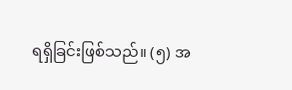ရရှိခြင်းဖြစ်သည်။ (၅) အ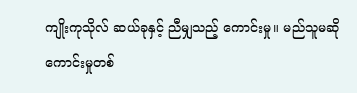ကျိုးကုသိုလ် ဆယ်ခုနှင့် ညီမျှသည့် ကောင်းမှု။ မည်သူမဆို ကောင်းမှုတစ်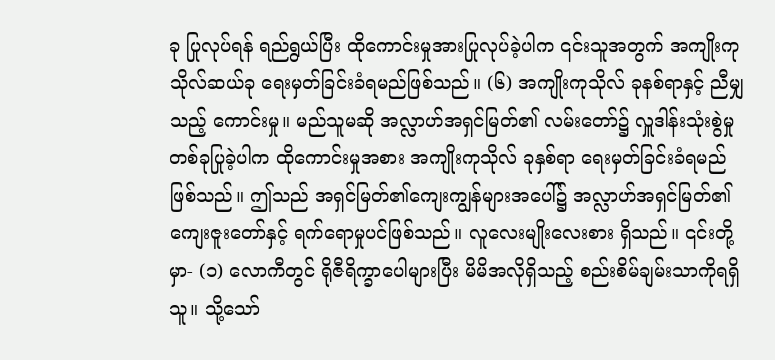ခု ပြုလုပ်ရန် ရည်ရွယ်ပြီး ထိုကောင်းမှုအားပြုလုပ်ခဲ့ပါက ၎င်းသူအတွက် အကျိုးကုသိုလ်ဆယ်ခု ရေးမှတ်ခြင်းခံရမည်ဖြစ်သည်။ (၆) အကျိုးကုသိုလ် ခုနစ်ရာနှင့် ညီမျှသည့် ကောင်းမှု။ မည်သူမဆို အလ္လာဟ်အရှင်မြတ်၏ လမ်းတော်၌ လှူဒါန်းသုံးစွဲမှုတစ်ခုပြုခဲ့ပါက ထိုကောင်းမှုအစား အကျိုးကုသိုလ် ခုနှစ်ရာ ရေးမှတ်ခြင်းခံရမည်ဖြစ်သည်။ ဤသည် အရှင်မြတ်၏ကျေးကျွန်များအပေါ်၌ အလ္လာဟ်အရှင်မြတ်၏ ကျေးဇူးတော်နှင့် ရက်ရောမှုပင်ဖြစ်သည်။ လူလေးမျိုးလေးစား ရှိသည်။ ၎င်းတို့မှာ- (၁) လောကီတွင် ရိုဇီရိက္ခာပေါများပြီး မိမိအလိုရှိသည့် စည်းစိမ်ချမ်းသာကိုရရှိသူ။ သို့သော်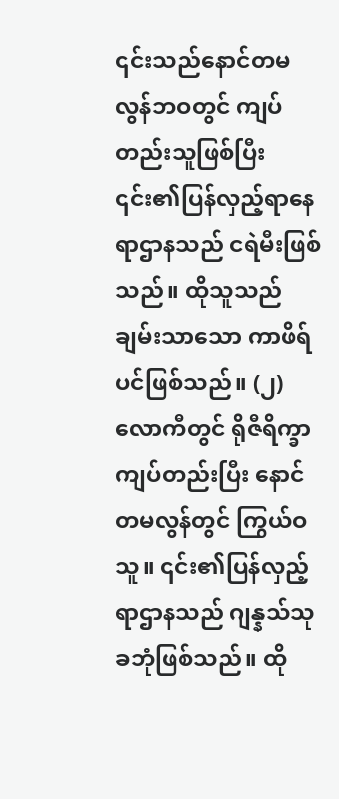၎င်းသည်နောင်တမလွန်ဘဝတွင် ကျပ်တည်းသူဖြစ်ပြီး ၎င်း၏ပြန်လှည့်ရာနေရာဌာနသည် ငရဲမီးဖြစ်သည်။ ထိုသူသည် ချမ်းသာသော ကာဖိရ်ပင်ဖြစ်သည်။ (၂) လောကီတွင် ရိုဇီရိက္ခာကျပ်တည်းပြီး နောင်တမလွန်တွင် ကြွယ်ဝသူ။ ၎င်း၏ပြန်လှည့်ရာဌာနသည် ဂျန္နသ်သုခဘုံဖြစ်သည်။ ထို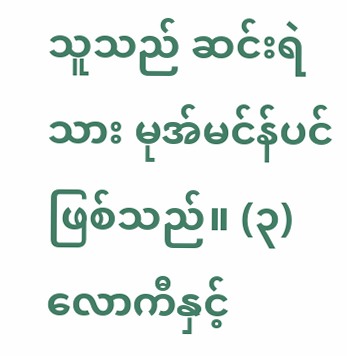သူသည် ဆင်းရဲသား မုအ်မင်န်ပင်ဖြစ်သည်။ (၃) လောကီနှင့်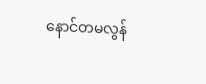နောင်တမလွန်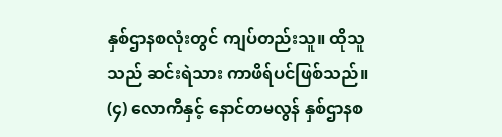နှစ်ဌာနစလုံးတွင် ကျပ်တည်းသူ။ ထိုသူသည် ဆင်းရဲသား ကာဖိရ်ပင်ဖြစ်သည်။ (၄) လောကီနှင့် နောင်တမလွန် နှစ်ဌာနစ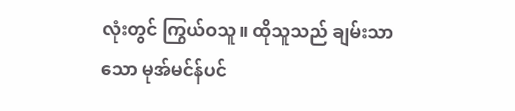လုံးတွင် ကြွယ်ဝသူ။ ထိုသူသည် ချမ်းသာသော မုအ်မင်န်ပင်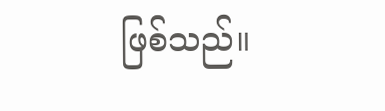ဖြစ်သည်။